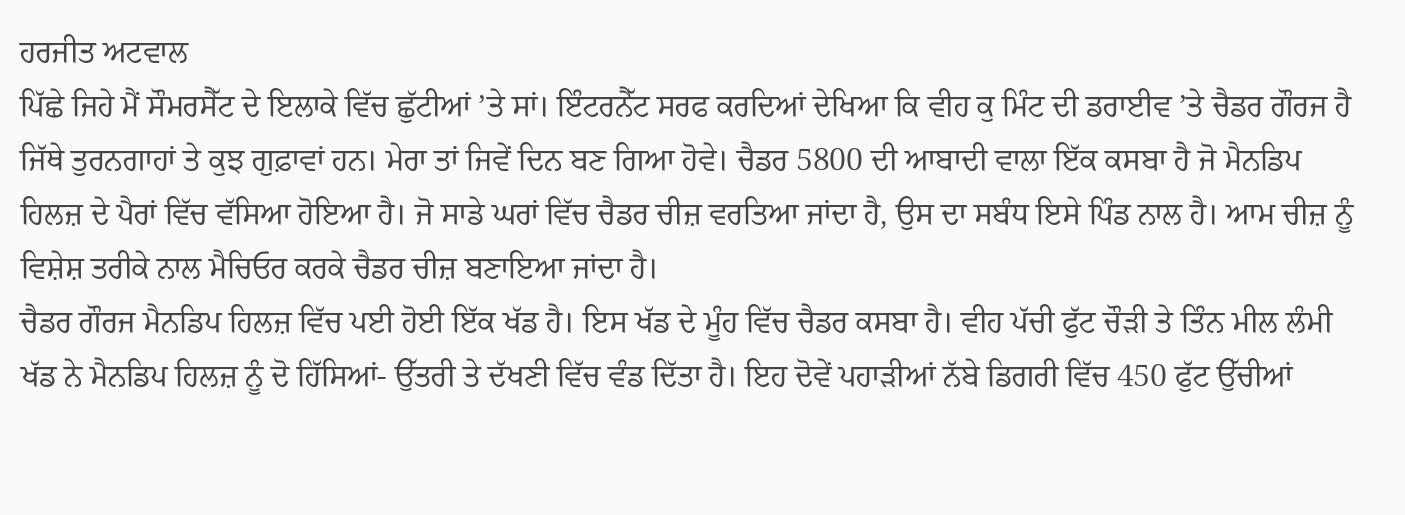ਹਰਜੀਤ ਅਟਵਾਲ
ਪਿੱਛੇ ਜਿਹੇ ਮੈਂ ਸੌਮਰਸੈੱਟ ਦੇ ਇਲਾਕੇ ਵਿੱਚ ਛੁੱਟੀਆਂ ’ਤੇ ਸਾਂ। ਇੰਟਰਨੈੱਟ ਸਰਫ ਕਰਦਿਆਂ ਦੇਖਿਆ ਕਿ ਵੀਹ ਕੁ ਮਿੰਟ ਦੀ ਡਰਾਈਵ ’ਤੇ ਚੈਡਰ ਗੌਰਜ ਹੈ ਜਿੱਥੇ ਤੁਰਨਗਾਹਾਂ ਤੇ ਕੁਝ ਗੁਫ਼ਾਵਾਂ ਹਨ। ਮੇਰਾ ਤਾਂ ਜਿਵੇਂ ਦਿਨ ਬਣ ਗਿਆ ਹੋਵੇ। ਚੈਡਰ 5800 ਦੀ ਆਬਾਦੀ ਵਾਲਾ ਇੱਕ ਕਸਬਾ ਹੈ ਜੋ ਮੈਨਡਿਪ ਹਿਲਜ਼ ਦੇ ਪੈਰਾਂ ਵਿੱਚ ਵੱਸਿਆ ਹੋਇਆ ਹੈ। ਜੋ ਸਾਡੇ ਘਰਾਂ ਵਿੱਚ ਚੈਡਰ ਚੀਜ਼ ਵਰਤਿਆ ਜਾਂਦਾ ਹੈ, ਉਸ ਦਾ ਸਬੰਧ ਇਸੇ ਪਿੰਡ ਨਾਲ ਹੈ। ਆਮ ਚੀਜ਼ ਨੂੰ ਵਿਸ਼ੇਸ਼ ਤਰੀਕੇ ਨਾਲ ਮੈਚਿਓਰ ਕਰਕੇ ਚੈਡਰ ਚੀਜ਼ ਬਣਾਇਆ ਜਾਂਦਾ ਹੈ।
ਚੈਡਰ ਗੌਰਜ ਮੈਨਡਿਪ ਹਿਲਜ਼ ਵਿੱਚ ਪਈ ਹੋਈ ਇੱਕ ਖੱਡ ਹੈ। ਇਸ ਖੱਡ ਦੇ ਮੂੰਹ ਵਿੱਚ ਚੈਡਰ ਕਸਬਾ ਹੈ। ਵੀਹ ਪੱਚੀ ਫੁੱਟ ਚੌੜੀ ਤੇ ਤਿੰਨ ਮੀਲ ਲੰਮੀ ਖੱਡ ਨੇ ਮੈਨਡਿਪ ਹਿਲਜ਼ ਨੂੰ ਦੋ ਹਿੱਸਿਆਂ- ਉੱਤਰੀ ਤੇ ਦੱਖਣੀ ਵਿੱਚ ਵੰਡ ਦਿੱਤਾ ਹੈ। ਇਹ ਦੋਵੇਂ ਪਹਾੜੀਆਂ ਨੱਬੇ ਡਿਗਰੀ ਵਿੱਚ 450 ਫੁੱਟ ਉੱਚੀਆਂ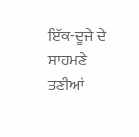ਇੱਕ-ਦੂਜੇ ਦੇ ਸਾਹਮਣੇ ਤਣੀਆਂ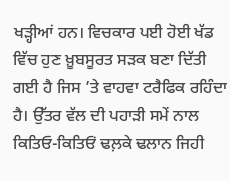ਖੜ੍ਹੀਆਂ ਹਨ। ਵਿਚਕਾਰ ਪਈ ਹੋਈ ਖੱਡ ਵਿੱਚ ਹੁਣ ਖ਼ੂਬਸੂਰਤ ਸੜਕ ਬਣਾ ਦਿੱਤੀ ਗਈ ਹੈ ਜਿਸ ’ਤੇ ਵਾਹਵਾ ਟਰੈਫਿਕ ਰਹਿੰਦਾ ਹੈ। ਉੱਤਰ ਵੱਲ ਦੀ ਪਹਾੜੀ ਸਮੇਂ ਨਾਲ ਕਿਤਿਓ-ਕਿਤਿਓਂ ਢਲ਼ਕੇ ਢਲਾਨ ਜਿਹੀ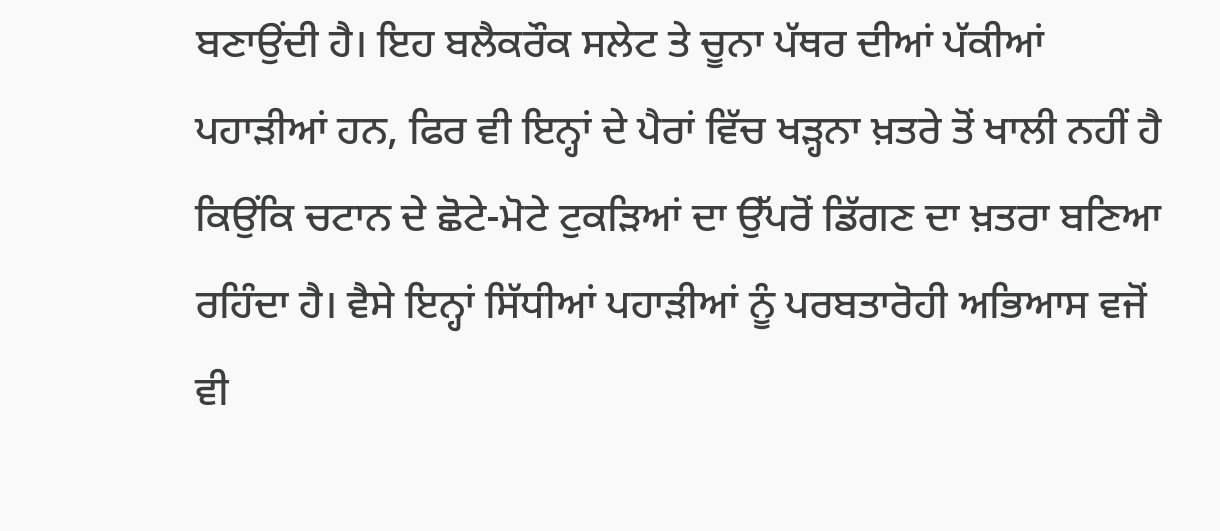ਬਣਾਉਂਦੀ ਹੈ। ਇਹ ਬਲੈਕਰੌਕ ਸਲੇਟ ਤੇ ਚੂਨਾ ਪੱਥਰ ਦੀਆਂ ਪੱਕੀਆਂ ਪਹਾੜੀਆਂ ਹਨ, ਫਿਰ ਵੀ ਇਨ੍ਹਾਂ ਦੇ ਪੈਰਾਂ ਵਿੱਚ ਖੜ੍ਹਨਾ ਖ਼ਤਰੇ ਤੋਂ ਖਾਲੀ ਨਹੀਂ ਹੈ ਕਿਉਂਕਿ ਚਟਾਨ ਦੇ ਛੋਟੇ-ਮੋਟੇ ਟੁਕੜਿਆਂ ਦਾ ਉੱਪਰੋਂ ਡਿੱਗਣ ਦਾ ਖ਼ਤਰਾ ਬਣਿਆ ਰਹਿੰਦਾ ਹੈ। ਵੈਸੇ ਇਨ੍ਹਾਂ ਸਿੱਧੀਆਂ ਪਹਾੜੀਆਂ ਨੂੰ ਪਰਬਤਾਰੋਹੀ ਅਭਿਆਸ ਵਜੋਂ ਵੀ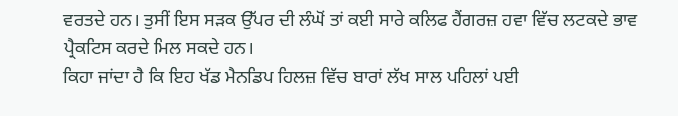ਵਰਤਦੇ ਹਨ। ਤੁਸੀਂ ਇਸ ਸੜਕ ਉੱਪਰ ਦੀ ਲੰਘੋਂ ਤਾਂ ਕਈ ਸਾਰੇ ਕਲਿਫ ਹੈਂਗਰਜ਼ ਹਵਾ ਵਿੱਚ ਲਟਕਦੇ ਭਾਵ ਪ੍ਰੈਕਟਿਸ ਕਰਦੇ ਮਿਲ ਸਕਦੇ ਹਨ।
ਕਿਹਾ ਜਾਂਦਾ ਹੈ ਕਿ ਇਹ ਖੱਡ ਮੈਨਡਿਪ ਹਿਲਜ਼ ਵਿੱਚ ਬਾਰਾਂ ਲੱਖ ਸਾਲ ਪਹਿਲਾਂ ਪਈ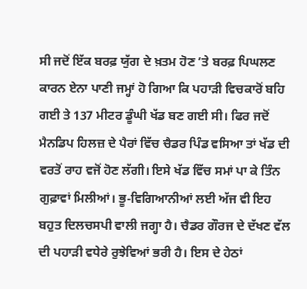ਸੀ ਜਦੋਂ ਇੱਕ ਬਰਫ਼ ਯੁੱਗ ਦੇ ਖ਼ਤਮ ਹੋਣ ’ਤੇ ਬਰਫ਼ ਪਿਘਲਣ ਕਾਰਨ ਏਨਾ ਪਾਣੀ ਜਮ੍ਹਾਂ ਹੋ ਗਿਆ ਕਿ ਪਹਾੜੀ ਵਿਚਕਾਰੋਂ ਬਹਿ ਗਈ ਤੇ 137 ਮੀਟਰ ਡੂੰਘੀ ਖੱਡ ਬਣ ਗਈ ਸੀ। ਫਿਰ ਜਦੋਂ ਮੈਨਡਿਪ ਹਿਲਜ਼ ਦੇ ਪੈਰਾਂ ਵਿੱਚ ਚੈਡਰ ਪਿੰਡ ਵਸਿਆ ਤਾਂ ਖੱਡ ਦੀ ਵਰਤੋਂ ਰਾਹ ਵਜੋਂ ਹੋਣ ਲੱਗੀ। ਇਸੇ ਖੱਡ ਵਿੱਚ ਸਮਾਂ ਪਾ ਕੇ ਤਿੰਨ ਗੁਫ਼ਾਵਾਂ ਮਿਲੀਆਂ। ਭੂ-ਵਿਗਿਆਨੀਆਂ ਲਈ ਅੱਜ ਵੀ ਇਹ ਬਹੁਤ ਦਿਲਚਸਪੀ ਵਾਲੀ ਜਗ੍ਹਾ ਹੈ। ਚੈਡਰ ਗੌਰਜ ਦੇ ਦੱਖਣ ਵੱਲ ਦੀ ਪਹਾੜੀ ਵਧੇਰੇ ਰੁਝੇਵਿਆਂ ਭਰੀ ਹੈ। ਇਸ ਦੇ ਹੇਠਾਂ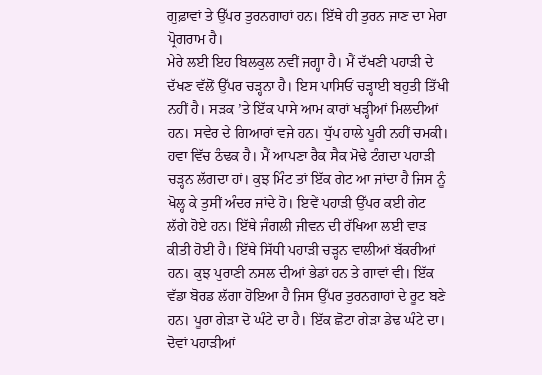ਗੁਫ਼ਾਵਾਂ ਤੇ ਉੱਪਰ ਤੁਰਨਗਾਹਾਂ ਹਨ। ਇੱਥੇ ਹੀ ਤੁਰਨ ਜਾਣ ਦਾ ਮੇਰਾ ਪ੍ਰੋਗਰਾਮ ਹੈ।
ਮੇਰੇ ਲਈ ਇਹ ਬਿਲਕੁਲ ਨਵੀਂ ਜਗ੍ਹਾ ਹੈ। ਮੈਂ ਦੱਖਣੀ ਪਹਾੜੀ ਦੇ ਦੱਖਣ ਵੱਲੋਂ ਉੱਪਰ ਚੜ੍ਹਨਾ ਹੈ। ਇਸ ਪਾਸਿਓਂ ਚੜ੍ਹਾਈ ਬਹੁਤੀ ਤਿੱਖੀ ਨਹੀਂ ਹੈ। ਸੜਕ ’ਤੇ ਇੱਕ ਪਾਸੇ ਆਮ ਕਾਰਾਂ ਖੜ੍ਹੀਆਂ ਮਿਲਦੀਆਂ ਹਨ। ਸਵੇਰ ਦੇ ਗਿਆਰਾਂ ਵਜੇ ਹਨ। ਧੁੱਪ ਹਾਲੇ ਪੂਰੀ ਨਹੀਂ ਚਮਕੀ। ਹਵਾ ਵਿੱਚ ਠੰਢਕ ਹੈ। ਮੈਂ ਆਪਣਾ ਰੈਕ ਸੈਕ ਮੋਢੇ ਟੰਗਦਾ ਪਹਾੜੀ ਚੜ੍ਹਨ ਲੱਗਦਾ ਹਾਂ। ਕੁਝ ਮਿੰਟ ਤਾਂ ਇੱਕ ਗੇਟ ਆ ਜਾਂਦਾ ਹੈ ਜਿਸ ਨੂੰ ਖੋਲ੍ਹ ਕੇ ਤੁਸੀਂ ਅੰਦਰ ਜਾਂਦੇ ਹੋ। ਇਵੇਂ ਪਹਾੜੀ ਉੱਪਰ ਕਈ ਗੇਟ ਲੱਗੇ ਹੋਏ ਹਨ। ਇੱਥੇ ਜੰਗਲੀ ਜੀਵਨ ਦੀ ਰੱਖਿਆ ਲਈ ਵਾੜ ਕੀਤੀ ਹੋਈ ਹੈ। ਇੱਥੇ ਸਿੱਧੀ ਪਹਾੜੀ ਚੜ੍ਹਨ ਵਾਲੀਆਂ ਬੱਕਰੀਆਂ ਹਨ। ਕੁਝ ਪੁਰਾਣੀ ਨਸਲ ਦੀਆਂ ਭੇਡਾਂ ਹਨ ਤੇ ਗਾਵਾਂ ਵੀ। ਇੱਕ ਵੱਡਾ ਬੋਰਡ ਲੱਗਾ ਹੋਇਆ ਹੈ ਜਿਸ ਉੱਪਰ ਤੁਰਨਗਾਹਾਂ ਦੇ ਰੂਟ ਬਣੇ ਹਨ। ਪੂਰਾ ਗੇੜਾ ਦੋ ਘੰਟੇ ਦਾ ਹੈ। ਇੱਕ ਛੋਟਾ ਗੇੜਾ ਡੇਢ ਘੰਟੇ ਦਾ। ਦੋਵਾਂ ਪਹਾੜੀਆਂ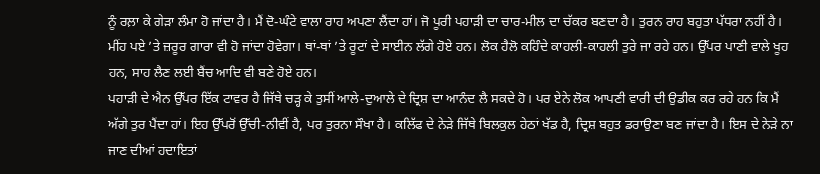ਨੂੰ ਰਲ਼ਾ ਕੇ ਗੇੜਾ ਲੰਮਾ ਹੋ ਜਾਂਦਾ ਹੈ। ਮੈਂ ਦੋ-ਘੰਟੇ ਵਾਲਾ ਰਾਹ ਅਪਣਾ ਲੈਂਦਾ ਹਾਂ। ਜੋ ਪੂਰੀ ਪਹਾੜੀ ਦਾ ਚਾਰ-ਮੀਲ ਦਾ ਚੱਕਰ ਬਣਦਾ ਹੈ। ਤੁਰਨ ਰਾਹ ਬਹੁਤਾ ਪੱਧਰਾ ਨਹੀਂ ਹੈ। ਮੀਂਹ ਪਏ ’ਤੇ ਜ਼ਰੂਰ ਗਾਰਾ ਵੀ ਹੋ ਜਾਂਦਾ ਹੋਵੇਗਾ। ਥਾਂ-ਥਾਂ ’ਤੇ ਰੂਟਾਂ ਦੇ ਸਾਈਨ ਲੱਗੇ ਹੋਏ ਹਨ। ਲੋਕ ਹੈਲੋ ਕਹਿੰਦੇ ਕਾਹਲੀ-ਕਾਹਲੀ ਤੁਰੇ ਜਾ ਰਹੇ ਹਨ। ਉੱਪਰ ਪਾਣੀ ਵਾਲੇ ਖੂਹ ਹਨ, ਸਾਹ ਲੈਣ ਲਈ ਬੈਂਚ ਆਦਿ ਵੀ ਬਣੇ ਹੋਏ ਹਨ।
ਪਹਾੜੀ ਦੇ ਐਨ ਉੱਪਰ ਇੱਕ ਟਾਵਰ ਹੈ ਜਿੱਥੇ ਚੜ੍ਹ ਕੇ ਤੁਸੀਂ ਆਲੇ-ਦੁਆਲੇ ਦੇ ਦ੍ਰਿਸ਼ ਦਾ ਆਨੰਦ ਲੈ ਸਕਦੇ ਹੋ। ਪਰ ਏਨੇ ਲੋਕ ਆਪਣੀ ਵਾਰੀ ਦੀ ਉਡੀਕ ਕਰ ਰਹੇ ਹਨ ਕਿ ਮੈਂ ਅੱਗੇ ਤੁਰ ਪੈਂਦਾ ਹਾਂ। ਇਹ ਉੱਪਰੋਂ ਉੱਚੀ-ਨੀਵੀਂ ਹੈ, ਪਰ ਤੁਰਨਾ ਸੌਖਾ ਹੈ। ਕਲਿੱਫ ਦੇ ਨੇੜੇ ਜਿੱਥੇ ਬਿਲਕੁਲ ਹੇਠਾਂ ਖੱਡ ਹੈ, ਦ੍ਰਿਸ਼ ਬਹੁਤ ਡਰਾਉਣਾ ਬਣ ਜਾਂਦਾ ਹੈ। ਇਸ ਦੇ ਨੇੜੇ ਨਾ ਜਾਣ ਦੀਆਂ ਹਦਾਇਤਾਂ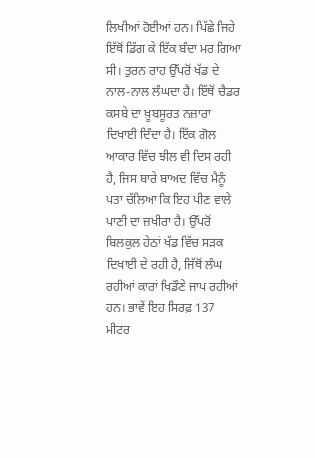ਲਿਖੀਆਂ ਹੋਈਆਂ ਹਨ। ਪਿੱਛੇ ਜਿਹੇ ਇੱਥੋਂ ਡਿੱਗ ਕੇ ਇੱਕ ਬੰਦਾ ਮਰ ਗਿਆ ਸੀ। ਤੁਰਨ ਰਾਹ ਉੱਪਰੋਂ ਖੱਡ ਦੇ ਨਾਲ-ਨਾਲ ਲੰਘਦਾ ਹੈ। ਇੱਥੋਂ ਚੈਡਰ ਕਸਬੇ ਦਾ ਖ਼ੂਬਸੂਰਤ ਨਜ਼ਾਰਾ ਦਿਖਾਈ ਦਿੰਦਾ ਹੈ। ਇੱਕ ਗੋਲ ਆਕਾਰ ਵਿੱਚ ਝੀਲ ਵੀ ਦਿਸ ਰਹੀ ਹੈ, ਜਿਸ ਬਾਰੇ ਬਾਅਦ ਵਿੱਚ ਮੈਨੂੰ ਪਤਾ ਚੱਲਿਆ ਕਿ ਇਹ ਪੀਣ ਵਾਲੇ ਪਾਣੀ ਦਾ ਜ਼ਖੀਰਾ ਹੈ। ਉੱਪਰੋਂ ਬਿਲਕੁਲ ਹੇਠਾਂ ਖੱਡ ਵਿੱਚ ਸੜਕ ਦਿਖਾਈ ਦੇ ਰਹੀ ਹੈ, ਜਿੱਥੋਂ ਲੰਘ ਰਹੀਆਂ ਕਾਰਾਂ ਖਿਡੌਣੇ ਜਾਪ ਰਹੀਆਂ ਹਨ। ਭਾਵੇਂ ਇਹ ਸਿਰਫ਼ 137 ਮੀਟਰ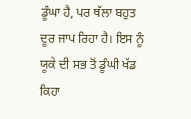ਡੂੰਘਾ ਹੈ, ਪਰ ਥੱਲਾ ਬਹੁਤ ਦੂਰ ਜਾਪ ਰਿਹਾ ਹੈ। ਇਸ ਨੂੰ ਯੂਕੇ ਦੀ ਸਭ ਤੋਂ ਡੂੰਘੀ ਖੱਡ ਕਿਹਾ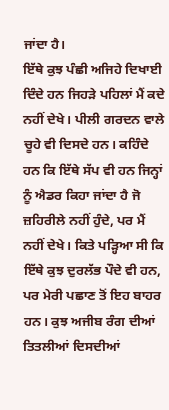ਜਾਂਦਾ ਹੈ।
ਇੱਥੇ ਕੁਝ ਪੰਛੀ ਅਜਿਹੇ ਦਿਖਾਈ ਦਿੰਦੇ ਹਨ ਜਿਹੜੇ ਪਹਿਲਾਂ ਮੈਂ ਕਦੇ ਨਹੀਂ ਦੇਖੇ। ਪੀਲੀ ਗਰਦਨ ਵਾਲੇ ਚੂਹੇ ਵੀ ਦਿਸਦੇ ਹਨ। ਕਹਿੰਦੇ ਹਨ ਕਿ ਇੱਥੇ ਸੱਪ ਵੀ ਹਨ ਜਿਨ੍ਹਾਂ ਨੂੰ ਐਡਰ ਕਿਹਾ ਜਾਂਦਾ ਹੈ ਜੋ ਜ਼ਹਿਰੀਲੇ ਨਹੀਂ ਹੁੰਦੇ, ਪਰ ਮੈਂ ਨਹੀਂ ਦੇਖੇ। ਕਿਤੇ ਪੜ੍ਹਿਆ ਸੀ ਕਿ ਇੱਥੇ ਕੁਝ ਦੁਰਲੱਭ ਪੌਦੇ ਵੀ ਹਨ, ਪਰ ਮੇਰੀ ਪਛਾਣ ਤੋਂ ਇਹ ਬਾਹਰ ਹਨ। ਕੁਝ ਅਜੀਬ ਰੰਗ ਦੀਆਂ ਤਿਤਲੀਆਂ ਦਿਸਦੀਆਂ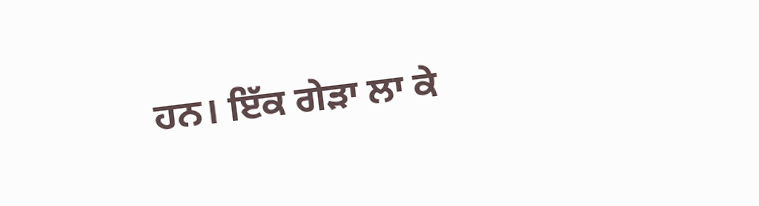ਹਨ। ਇੱਕ ਗੇੜਾ ਲਾ ਕੇ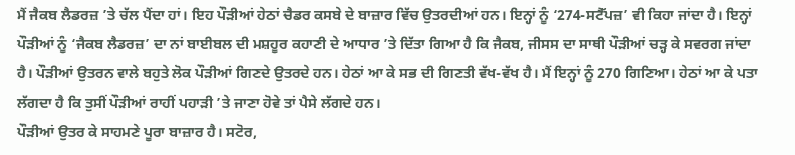ਮੈਂ ਜੈਕਬ ਲੈਡਰਜ਼ ’ਤੇ ਚੱਲ ਪੈਂਦਾ ਹਾਂ। ਇਹ ਪੌੜੀਆਂ ਹੇਠਾਂ ਚੈਡਰ ਕਸਬੇ ਦੇ ਬਾਜ਼ਾਰ ਵਿੱਚ ਉਤਰਦੀਆਂ ਹਨ। ਇਨ੍ਹਾਂ ਨੂੰ ‘274-ਸਟੈੱਪਜ਼’ ਵੀ ਕਿਹਾ ਜਾਂਦਾ ਹੈ। ਇਨ੍ਹਾਂ ਪੌੜੀਆਂ ਨੂੰ ‘ਜੈਕਬ ਲੈਡਰਜ਼’ ਦਾ ਨਾਂ ਬਾਈਬਲ ਦੀ ਮਸ਼ਹੂਰ ਕਹਾਣੀ ਦੇ ਆਧਾਰ ’ਤੇ ਦਿੱਤਾ ਗਿਆ ਹੈ ਕਿ ਜੈਕਬ, ਜੀਸਸ ਦਾ ਸਾਥੀ ਪੌੜੀਆਂ ਚੜ੍ਹ ਕੇ ਸਵਰਗ ਜਾਂਦਾ ਹੈ। ਪੌੜੀਆਂ ਉਤਰਨ ਵਾਲੇ ਬਹੁਤੇ ਲੋਕ ਪੌੜੀਆਂ ਗਿਣਦੇ ਉਤਰਦੇ ਹਨ। ਹੇਠਾਂ ਆ ਕੇ ਸਭ ਦੀ ਗਿਣਤੀ ਵੱਖ-ਵੱਖ ਹੈ। ਮੈਂ ਇਨ੍ਹਾਂ ਨੂੰ 270 ਗਿਣਿਆ। ਹੇਠਾਂ ਆ ਕੇ ਪਤਾ ਲੱਗਦਾ ਹੈ ਕਿ ਤੁਸੀਂ ਪੌੜੀਆਂ ਰਾਹੀਂ ਪਹਾੜੀ ’ਤੇ ਜਾਣਾ ਹੋਵੇ ਤਾਂ ਪੈਸੇ ਲੱਗਦੇ ਹਨ।
ਪੌੜੀਆਂ ਉਤਰ ਕੇ ਸਾਹਮਣੇ ਪੂਰਾ ਬਾਜ਼ਾਰ ਹੈ। ਸਟੋਰ,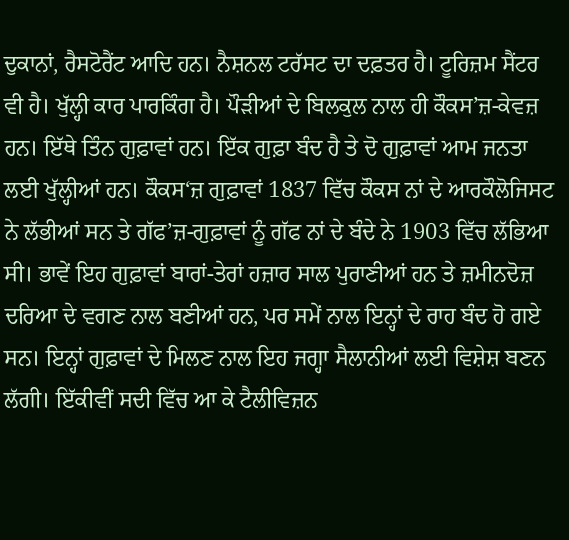ਦੁਕਾਨਾਂ, ਰੈਸਟੋਰੈਂਟ ਆਦਿ ਹਨ। ਨੈਸ਼ਨਲ ਟਰੱਸਟ ਦਾ ਦਫ਼ਤਰ ਹੈ। ਟੂਰਿਜ਼ਮ ਸੈਂਟਰ ਵੀ ਹੈ। ਖੁੱਲ੍ਹੀ ਕਾਰ ਪਾਰਕਿੰਗ ਹੈ। ਪੌੜੀਆਂ ਦੇ ਬਿਲਕੁਲ ਨਾਲ ਹੀ ਕੌਕਸ’ਜ਼-ਕੇਵਜ਼ ਹਨ। ਇੱਥੇ ਤਿੰਨ ਗੁਫ਼ਾਵਾਂ ਹਨ। ਇੱਕ ਗੁਫ਼ਾ ਬੰਦ ਹੈ ਤੇ ਦੋ ਗੁਫ਼ਾਵਾਂ ਆਮ ਜਨਤਾ ਲਈ ਖੁੱਲ੍ਹੀਆਂ ਹਨ। ਕੌਕਸ‘ਜ਼ ਗੁਫ਼ਾਵਾਂ 1837 ਵਿੱਚ ਕੌਕਸ ਨਾਂ ਦੇ ਆਰਕੌਲੋਜਿਸਟ ਨੇ ਲੱਭੀਆਂ ਸਨ ਤੇ ਗੱਫ’ਜ਼-ਗੁਫ਼ਾਵਾਂ ਨੂੰ ਗੱਫ ਨਾਂ ਦੇ ਬੰਦੇ ਨੇ 1903 ਵਿੱਚ ਲੱਭਿਆ ਸੀ। ਭਾਵੇਂ ਇਹ ਗੁਫ਼ਾਵਾਂ ਬਾਰਾਂ-ਤੇਰਾਂ ਹਜ਼ਾਰ ਸਾਲ ਪੁਰਾਣੀਆਂ ਹਨ ਤੇ ਜ਼ਮੀਨਦੋਜ਼ ਦਰਿਆ ਦੇ ਵਗਣ ਨਾਲ ਬਣੀਆਂ ਹਨ, ਪਰ ਸਮੇਂ ਨਾਲ ਇਨ੍ਹਾਂ ਦੇ ਰਾਹ ਬੰਦ ਹੋ ਗਏ ਸਨ। ਇਨ੍ਹਾਂ ਗੁਫ਼ਾਵਾਂ ਦੇ ਮਿਲਣ ਨਾਲ ਇਹ ਜਗ੍ਹਾ ਸੈਲਾਨੀਆਂ ਲਈ ਵਿਸ਼ੇਸ਼ ਬਣਨ ਲੱਗੀ। ਇੱਕੀਵੀਂ ਸਦੀ ਵਿੱਚ ਆ ਕੇ ਟੈਲੀਵਿਜ਼ਨ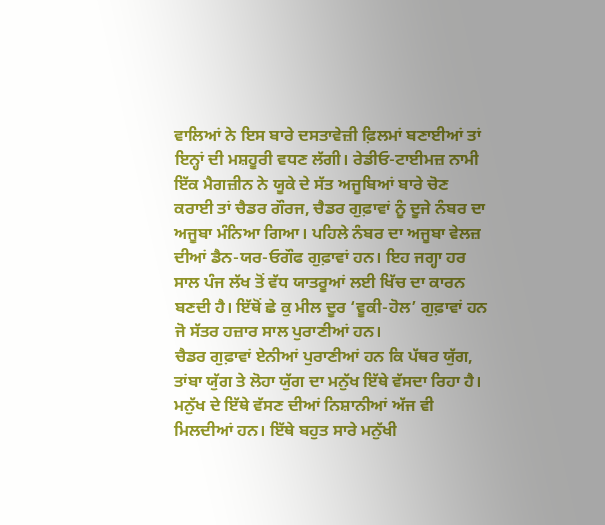ਵਾਲਿਆਂ ਨੇ ਇਸ ਬਾਰੇ ਦਸਤਾਵੇਜ਼ੀ ਫ਼ਿਲਮਾਂ ਬਣਾਈਆਂ ਤਾਂ ਇਨ੍ਹਾਂ ਦੀ ਮਸ਼ਹੂਰੀ ਵਧਣ ਲੱਗੀ। ਰੇਡੀਓ-ਟਾਈਮਜ਼ ਨਾਮੀ ਇੱਕ ਮੈਗਜ਼ੀਨ ਨੇ ਯੂਕੇ ਦੇ ਸੱਤ ਅਜੂਬਿਆਂ ਬਾਰੇ ਚੋਣ ਕਰਾਈ ਤਾਂ ਚੈਡਰ ਗੌਰਜ, ਚੈਡਰ ਗੁਫ਼ਾਵਾਂ ਨੂੰ ਦੂਜੇ ਨੰਬਰ ਦਾ ਅਜੂਬਾ ਮੰਨਿਆ ਗਿਆ। ਪਹਿਲੇ ਨੰਬਰ ਦਾ ਅਜੂਬਾ ਵੇਲਜ਼ ਦੀਆਂ ਡੈਨ-ਯਰ-ਓਗੌਫ ਗੁਫ਼ਾਵਾਂ ਹਨ। ਇਹ ਜਗ੍ਹਾ ਹਰ ਸਾਲ ਪੰਜ ਲੱਖ ਤੋਂ ਵੱਧ ਯਾਤਰੂਆਂ ਲਈ ਖਿੱਚ ਦਾ ਕਾਰਨ ਬਣਦੀ ਹੈ। ਇੱਥੋਂ ਛੇ ਕੁ ਮੀਲ ਦੂਰ ‘ਵੂਕੀ-ਹੋਲ’ ਗੁਫ਼ਾਵਾਂ ਹਨ ਜੋ ਸੱਤਰ ਹਜ਼ਾਰ ਸਾਲ ਪੁਰਾਣੀਆਂ ਹਨ।
ਚੈਡਰ ਗੁਫ਼ਾਵਾਂ ਏਨੀਆਂ ਪੁਰਾਣੀਆਂ ਹਨ ਕਿ ਪੱਥਰ ਯੁੱਗ, ਤਾਂਬਾ ਯੁੱਗ ਤੇ ਲੋਹਾ ਯੁੱਗ ਦਾ ਮਨੁੱਖ ਇੱਥੇ ਵੱਸਦਾ ਰਿਹਾ ਹੈ। ਮਨੁੱਖ ਦੇ ਇੱਥੇ ਵੱਸਣ ਦੀਆਂ ਨਿਸ਼ਾਨੀਆਂ ਅੱਜ ਵੀ ਮਿਲਦੀਆਂ ਹਨ। ਇੱਥੇ ਬਹੁਤ ਸਾਰੇ ਮਨੁੱਖੀ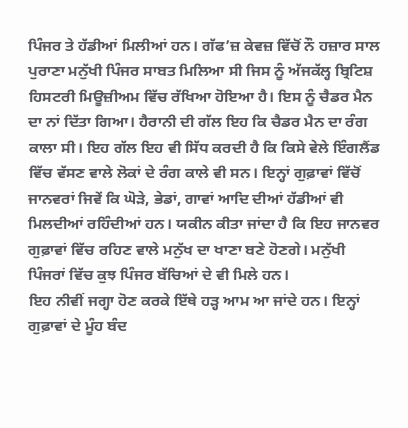ਪਿੰਜਰ ਤੇ ਹੱਡੀਆਂ ਮਿਲੀਆਂ ਹਨ। ਗੱਫ’ਜ਼ ਕੇਵਜ਼ ਵਿੱਚੋਂ ਨੌ ਹਜ਼ਾਰ ਸਾਲ ਪੁਰਾਣਾ ਮਨੁੱਖੀ ਪਿੰਜਰ ਸਾਬਤ ਮਿਲਿਆ ਸੀ ਜਿਸ ਨੂੰ ਅੱਜਕੱਲ੍ਹ ਬ੍ਰਿਟਿਸ਼ ਹਿਸਟਰੀ ਮਿਊਜ਼ੀਅਮ ਵਿੱਚ ਰੱਖਿਆ ਹੋਇਆ ਹੈ। ਇਸ ਨੂੰ ਚੈਡਰ ਮੈਨ ਦਾ ਨਾਂ ਦਿੱਤਾ ਗਿਆ। ਹੈਰਾਨੀ ਦੀ ਗੱਲ ਇਹ ਕਿ ਚੈਡਰ ਮੈਨ ਦਾ ਰੰਗ ਕਾਲਾ ਸੀ। ਇਹ ਗੱਲ ਇਹ ਵੀ ਸਿੱਧ ਕਰਦੀ ਹੈ ਕਿ ਕਿਸੇ ਵੇਲੇ ਇੰਗਲੈਂਡ ਵਿੱਚ ਵੱਸਣ ਵਾਲੇ ਲੋਕਾਂ ਦੇ ਰੰਗ ਕਾਲੇ ਵੀ ਸਨ। ਇਨ੍ਹਾਂ ਗੁਫ਼ਾਵਾਂ ਵਿੱਚੋਂ ਜਾਨਵਰਾਂ ਜਿਵੇਂ ਕਿ ਘੋੜੇ, ਭੇਡਾਂ, ਗਾਵਾਂ ਆਦਿ ਦੀਆਂ ਹੱਡੀਆਂ ਵੀ ਮਿਲਦੀਆਂ ਰਹਿੰਦੀਆਂ ਹਨ। ਯਕੀਨ ਕੀਤਾ ਜਾਂਦਾ ਹੈ ਕਿ ਇਹ ਜਾਨਵਰ ਗੁਫ਼ਾਵਾਂ ਵਿੱਚ ਰਹਿਣ ਵਾਲੇ ਮਨੁੱਖ ਦਾ ਖਾਣਾ ਬਣੇ ਹੋਣਗੇ। ਮਨੁੱਖੀ ਪਿੰਜਰਾਂ ਵਿੱਚ ਕੁਝ ਪਿੰਜਰ ਬੱਚਿਆਂ ਦੇ ਵੀ ਮਿਲੇ ਹਨ।
ਇਹ ਨੀਵੀਂ ਜਗ੍ਹਾ ਹੋਣ ਕਰਕੇ ਇੱਥੇ ਹੜ੍ਹ ਆਮ ਆ ਜਾਂਦੇ ਹਨ। ਇਨ੍ਹਾਂ ਗੁਫ਼ਾਵਾਂ ਦੇ ਮੂੰਹ ਬੰਦ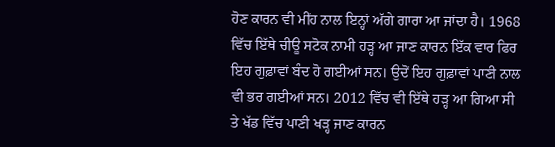ਹੋਣ ਕਾਰਨ ਵੀ ਮੀਂਹ ਨਾਲ ਇਨ੍ਹਾਂ ਅੱਗੇ ਗਾਰਾ ਆ ਜਾਂਦਾ ਹੈ। 1968 ਵਿੱਚ ਇੱਥੇ ਚੀਊ ਸਟੋਕ ਨਾਮੀ ਹੜ੍ਹ ਆ ਜਾਣ ਕਾਰਨ ਇੱਕ ਵਾਰ ਫਿਰ ਇਹ ਗੁਫ਼ਾਵਾਂ ਬੰਦ ਹੋ ਗਈਆਂ ਸਨ। ਉਦੋਂ ਇਹ ਗੁਫ਼ਾਵਾਂ ਪਾਣੀ ਨਾਲ ਵੀ ਭਰ ਗਈਆਂ ਸਨ। 2012 ਵਿੱਚ ਵੀ ਇੱਥੇ ਹੜ੍ਹ ਆ ਗਿਆ ਸੀ ਤੇ ਖੱਡ ਵਿੱਚ ਪਾਣੀ ਖੜ੍ਹ ਜਾਣ ਕਾਰਨ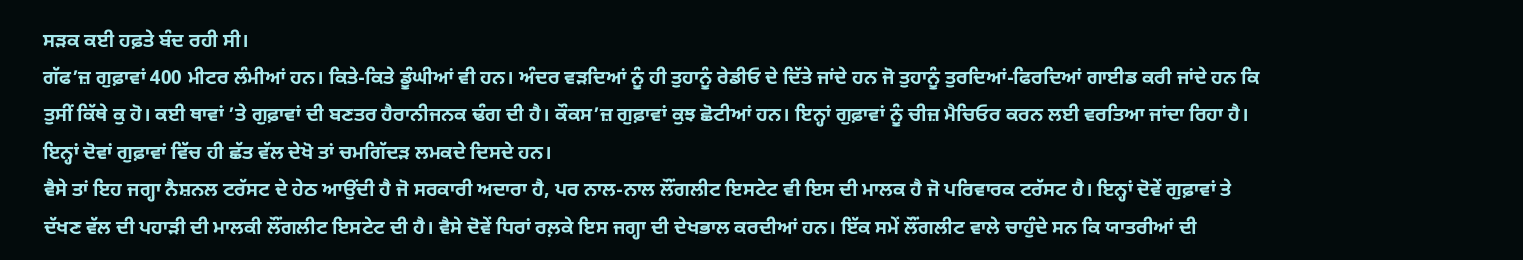ਸੜਕ ਕਈ ਹਫ਼ਤੇ ਬੰਦ ਰਹੀ ਸੀ।
ਗੱਫ’ਜ਼ ਗੁਫ਼ਾਵਾਂ 400 ਮੀਟਰ ਲੰਮੀਆਂ ਹਨ। ਕਿਤੇ-ਕਿਤੇ ਡੂੰਘੀਆਂ ਵੀ ਹਨ। ਅੰਦਰ ਵੜਦਿਆਂ ਨੂੰ ਹੀ ਤੁਹਾਨੂੰ ਰੇਡੀਓ ਦੇ ਦਿੱਤੇ ਜਾਂਦੇ ਹਨ ਜੋ ਤੁਹਾਨੂੰ ਤੁਰਦਿਆਂ-ਫਿਰਦਿਆਂ ਗਾਈਡ ਕਰੀ ਜਾਂਦੇ ਹਨ ਕਿ ਤੁਸੀਂ ਕਿੱਥੇ ਕੁ ਹੋ। ਕਈ ਥਾਵਾਂ ’ਤੇ ਗੁਫ਼ਾਵਾਂ ਦੀ ਬਣਤਰ ਹੈਰਾਨੀਜਨਕ ਢੰਗ ਦੀ ਹੈ। ਕੌਕਸ’ਜ਼ ਗੁਫ਼ਾਵਾਂ ਕੁਝ ਛੋਟੀਆਂ ਹਨ। ਇਨ੍ਹਾਂ ਗੁਫ਼ਾਵਾਂ ਨੂੰ ਚੀਜ਼ ਮੈਚਿਓਰ ਕਰਨ ਲਈ ਵਰਤਿਆ ਜਾਂਦਾ ਰਿਹਾ ਹੈ। ਇਨ੍ਹਾਂ ਦੋਵਾਂ ਗੁਫ਼ਾਵਾਂ ਵਿੱਚ ਹੀ ਛੱਤ ਵੱਲ ਦੇਖੋ ਤਾਂ ਚਮਗਿੱਦੜ ਲਮਕਦੇ ਦਿਸਦੇ ਹਨ।
ਵੈਸੇ ਤਾਂ ਇਹ ਜਗ੍ਹਾ ਨੈਸ਼ਨਲ ਟਰੱਸਟ ਦੇ ਹੇਠ ਆਉਂਦੀ ਹੈ ਜੋ ਸਰਕਾਰੀ ਅਦਾਰਾ ਹੈ, ਪਰ ਨਾਲ-ਨਾਲ ਲੌਂਗਲੀਟ ਇਸਟੇਟ ਵੀ ਇਸ ਦੀ ਮਾਲਕ ਹੈ ਜੋ ਪਰਿਵਾਰਕ ਟਰੱਸਟ ਹੈ। ਇਨ੍ਹਾਂ ਦੋਵੇਂ ਗੁਫ਼ਾਵਾਂ ਤੇ ਦੱਖਣ ਵੱਲ ਦੀ ਪਹਾੜੀ ਦੀ ਮਾਲਕੀ ਲੌਂਗਲੀਟ ਇਸਟੇਟ ਦੀ ਹੈ। ਵੈਸੇ ਦੋਵੇਂ ਧਿਰਾਂ ਰਲ਼ਕੇ ਇਸ ਜਗ੍ਹਾ ਦੀ ਦੇਖਭਾਲ ਕਰਦੀਆਂ ਹਨ। ਇੱਕ ਸਮੇਂ ਲੌਂਗਲੀਟ ਵਾਲੇ ਚਾਹੁੰਦੇ ਸਨ ਕਿ ਯਾਤਰੀਆਂ ਦੀ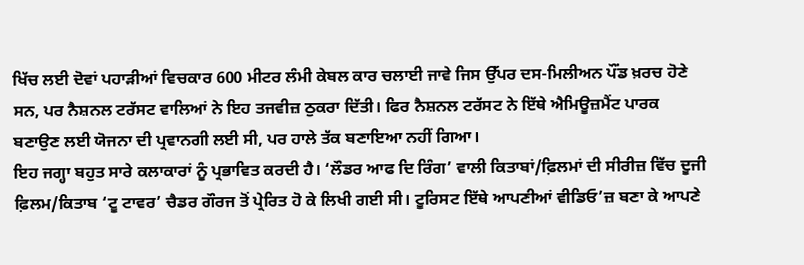ਖਿੱਚ ਲਈ ਦੋਵਾਂ ਪਹਾੜੀਆਂ ਵਿਚਕਾਰ 600 ਮੀਟਰ ਲੰਮੀ ਕੇਬਲ ਕਾਰ ਚਲਾਈ ਜਾਵੇ ਜਿਸ ਉੱਪਰ ਦਸ-ਮਿਲੀਅਨ ਪੌਂਡ ਖ਼ਰਚ ਹੋਣੇ ਸਨ, ਪਰ ਨੈਸ਼ਨਲ ਟਰੱਸਟ ਵਾਲਿਆਂ ਨੇ ਇਹ ਤਜਵੀਜ਼ ਠੁਕਰਾ ਦਿੱਤੀ। ਫਿਰ ਨੈਸ਼ਨਲ ਟਰੱਸਟ ਨੇ ਇੱਥੇ ਐਮਿਊਜ਼ਮੈਂਟ ਪਾਰਕ ਬਣਾਉਣ ਲਈ ਯੋਜਨਾ ਦੀ ਪ੍ਰਵਾਨਗੀ ਲਈ ਸੀ, ਪਰ ਹਾਲੇ ਤੱਕ ਬਣਾਇਆ ਨਹੀਂ ਗਿਆ।
ਇਹ ਜਗ੍ਹਾ ਬਹੁਤ ਸਾਰੇ ਕਲਾਕਾਰਾਂ ਨੂੰ ਪ੍ਰਭਾਵਿਤ ਕਰਦੀ ਹੈ। ‘ਲੌਡਰ ਆਫ ਦਿ ਰਿੰਗ’ ਵਾਲੀ ਕਿਤਾਬਾਂ/ਫ਼ਿਲਮਾਂ ਦੀ ਸੀਰੀਜ਼ ਵਿੱਚ ਦੂਜੀ ਫ਼ਿਲਮ/ਕਿਤਾਬ ‘ਟੂ ਟਾਵਰ’ ਚੈਡਰ ਗੌਰਜ ਤੋਂ ਪ੍ਰੇਰਿਤ ਹੋ ਕੇ ਲਿਖੀ ਗਈ ਸੀ। ਟੂਰਿਸਟ ਇੱਥੇ ਆਪਣੀਆਂ ਵੀਡਿਓ’ਜ਼ ਬਣਾ ਕੇ ਆਪਣੇ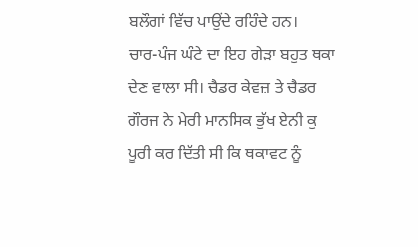ਬਲੌਗਾਂ ਵਿੱਚ ਪਾਉਂਦੇ ਰਹਿੰਦੇ ਹਨ।
ਚਾਰ-ਪੰਜ ਘੰਟੇ ਦਾ ਇਹ ਗੇੜਾ ਬਹੁਤ ਥਕਾ ਦੇਣ ਵਾਲਾ ਸੀ। ਚੈਡਰ ਕੇਵਜ਼ ਤੇ ਚੈਡਰ ਗੌਰਜ ਨੇ ਮੇਰੀ ਮਾਨਸਿਕ ਭੁੱਖ ਏਨੀ ਕੁ ਪੂਰੀ ਕਰ ਦਿੱਤੀ ਸੀ ਕਿ ਥਕਾਵਟ ਨੂੰ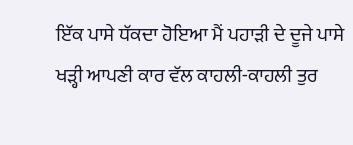ਇੱਕ ਪਾਸੇ ਧੱਕਦਾ ਹੋਇਆ ਮੈਂ ਪਹਾੜੀ ਦੇ ਦੂਜੇ ਪਾਸੇ ਖੜ੍ਹੀ ਆਪਣੀ ਕਾਰ ਵੱਲ ਕਾਹਲੀ-ਕਾਹਲੀ ਤੁਰ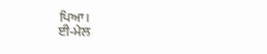ਪਿਆ।
ਈ-ਮੇਲ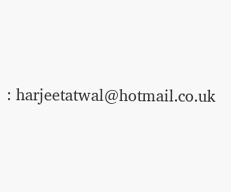: harjeetatwal@hotmail.co.uk